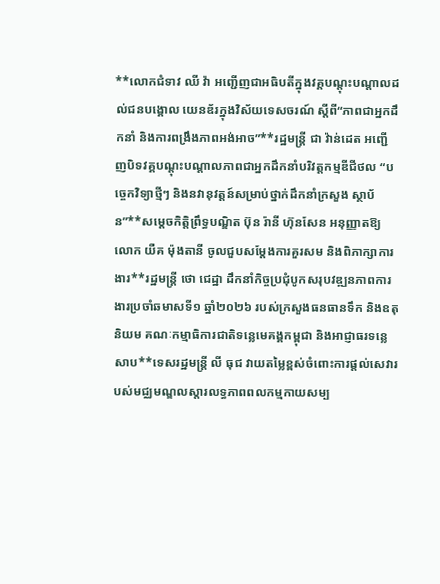**លោកជំទាវ ឈី វ៉ា អញ្ជើញជាអធិបតីក្នុងវគ្គបណ្តុះបណ្តាលដល់ជនបង្គោល យេនឌ័រក្នុងវិស័យទេសចរណ៍ ស្តីពី“ភាពជាអ្នកដឹកនាំ និងការពង្រឹងភាពអង់អាច”**រដ្ឋមន្រ្តី ជា វ៉ាន់ដេត អញ្ជើញបិទវគ្គបណ្ដុះបណ្ដាលភាពជាអ្នកដឹកនាំបរិវត្តកម្មឌីជីថល “បច្ចេកវិទ្យាថ្មីៗ និងនវានុវត្តន៍សម្រាប់ថ្នាក់ដឹកនាំក្រសួង ស្ថាប័ន”**សម្តេចកិត្តិព្រឹទ្ធបណ្ឌិត ប៊ុន រ៉ានី ហ៊ុនសែន អនុញ្ញាតឱ្យលោក យឺគ ម៉ុងតានី ចូលជួបសម្តែងការគួរសម និងពិភាក្សាការងារ**រដ្ឋមន្ត្រី ថោ ជេដ្ឋា ដឹកនាំកិច្ចប្រជុំបូកសរុបវឌ្ឍនភាពការងារប្រចាំឆមាសទី១ ឆ្នាំ២០២៦ របស់ក្រសួងធនធានទឹក និងឧតុនិយម គណៈកម្មាធិការជាតិទន្លេមេគង្គកម្ពុជា និងអាជ្ញាធរទន្លេសាប**ទេសរដ្ឋមន្រ្តី លី ធុជ វាយតម្លៃខ្ពស់ចំពោះការផ្តល់សេវារបស់មជ្ឈមណ្ឌលស្តារលទ្ធភាពពលកម្មកាយសម្ប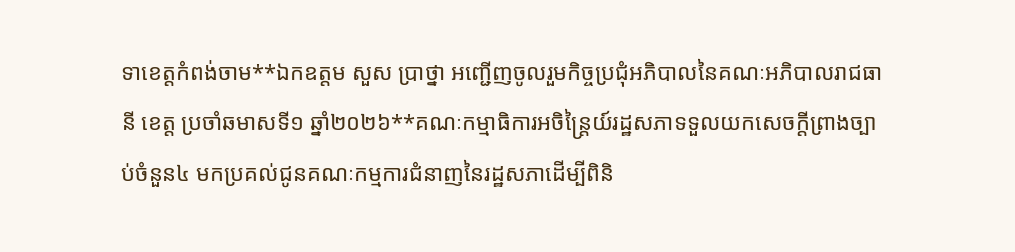ទាខេត្តកំពង់ចាម**ឯកឧត្តម សួស ប្រាថ្នា អញ្ជើញចូលរួមកិច្ចប្រជុំអភិបាលនៃគណៈអភិបាលរាជធានី ខេត្ត ប្រចាំឆមាសទី១ ឆ្នាំ២០២៦**គណៈកម្មាធិការអចិន្ត្រៃយ៍រដ្ឋសភាទទួលយកសេចក្ដីព្រាងច្បាប់ចំនួន៤ មកប្រគល់ជូនគណៈកម្មការជំនាញនៃរដ្ឋសភាដើម្បីពិនិ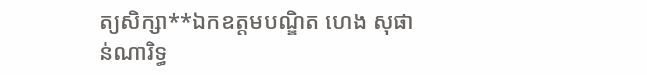ត្យសិក្សា**ឯកឧត្តមបណ្ឌិត ហេង សុផាន់ណារិទ្ធ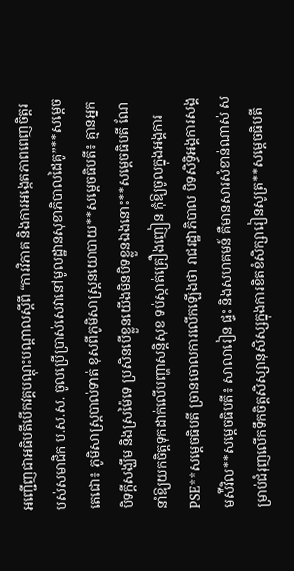អញ្ជើញជាអធិបតីបើកវគ្គបណ្តុះបណ្តាលស្តីពី “ការវិភាគ និងការអង្កេតភាពពេញចិត្តរបស់សមាជិក ប.ស.ស. ចូលប្រើប្រាស់សេវានៅមូលដ្ឋានសុខាភិបាលដៃគូ”**សម្ដេចតេជោ៖ ភូមិសាស្ត្របាល់ទាត់ ខុសពីភូមិសាស្ត្រនយោបាយ**សម្ដេចធិបតី៖ គ្មានអ្នកបិទក្ដីសង្ឃឹម និងស្រម៉ៃទេ ប្រសិនបើខ្លួនយើងមិនបិទខ្លួនឯងនោះ**សម្ដេចធិបតី ណែនាំឱ្យយកចិត្តទុកដាក់លើបញ្ហាសន្ដិសុខ ទប់ស្កាត់គ្រឿងញៀន កុំឱ្យចូលក្នុងអង្គការ PSE**សម្ដេចធិបតី ច្រានចោលការលើកឡើងថា រាជរដ្ឋាភិបាល បិទសិទ្ធិអង្គការសង្គមស៉ីវិល**សម្ដេចធិបតី៖ សាលារៀន ផ្ទះ និងសហគមន៍ គឺមានសារសំខាន់ណាស់ សម្រាប់ជំរុញលើកទឹកចិត្តសិស្សានុសិស្សក្នុងការខិតខំសិក្សារៀនសូត្រ**សម្ដេចធិបតី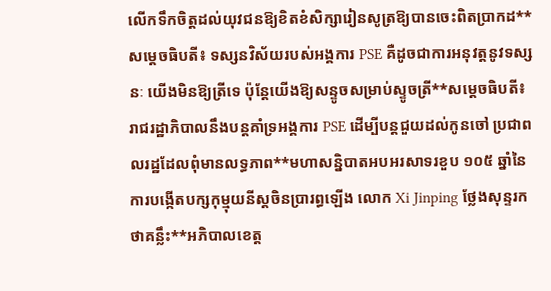លើកទឹកចិត្តដល់យុវជនឱ្យខិតខំសិក្សារៀនសូត្រឱ្យបានចេះពិតប្រាកដ**សម្ដេចធិបតី៖ ទស្សនវិស័យរបស់អង្គការ PSE គឺដូចជាការអនុវត្តនូវទស្សនៈ យើងមិនឱ្យត្រីទេ ប៉ុន្ដែយើងឱ្យសន្ទូចសម្រាប់ស្ទូចត្រី**សម្ដេចធិបតី៖ រាជរដ្ឋាភិបាលនឹងបន្តគាំទ្រអង្គការ PSE ដើម្បីបន្តជួយដល់កូនចៅ ប្រជាពលរដ្ឋដែលពុំមានលទ្ធភាព**មហាសន្និបាតអបអរសាទរខួប ១០៥ ឆ្នាំនៃការបង្កើតបក្សកុម្មុយនីស្តចិនប្រារព្ធឡើង លោក Xi Jinping ថ្លែងសុន្ទរកថាគន្លឹះ**អភិបាលខេត្ត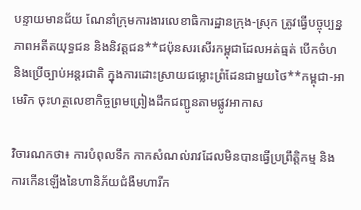បន្ទាយមានជ័យ ណែនាំក្រុមការងារលេខាធិការដ្ឋានក្រុង-ស្រុក ត្រូវធ្វើបច្ចុប្បន្នភាពអតីតយុទ្ធជន និងនិវត្តជន**ជប៉ុនសរសើរកម្ពុជាដែលអត់ធ្មត់ បើកចំហ និងប្រើច្បាប់អន្តរជាតិ ក្នុងការដោះស្រាយជម្លោះព្រំដែនជាមួយថៃ**កម្ពុជា-អាមេរិក ចុះហត្ថលេខាកិច្ចព្រមព្រៀងដឹកជញ្ជូនតាមផ្លូវអាកាស

វិចារណកថា៖ ការបំពុលទឹក កាកសំណល់រាវដែលមិនបានធ្វើប្រព្រឹត្តិកម្ម និងការកើនឡើងនៃហានិភ័យជំងឺមហារីក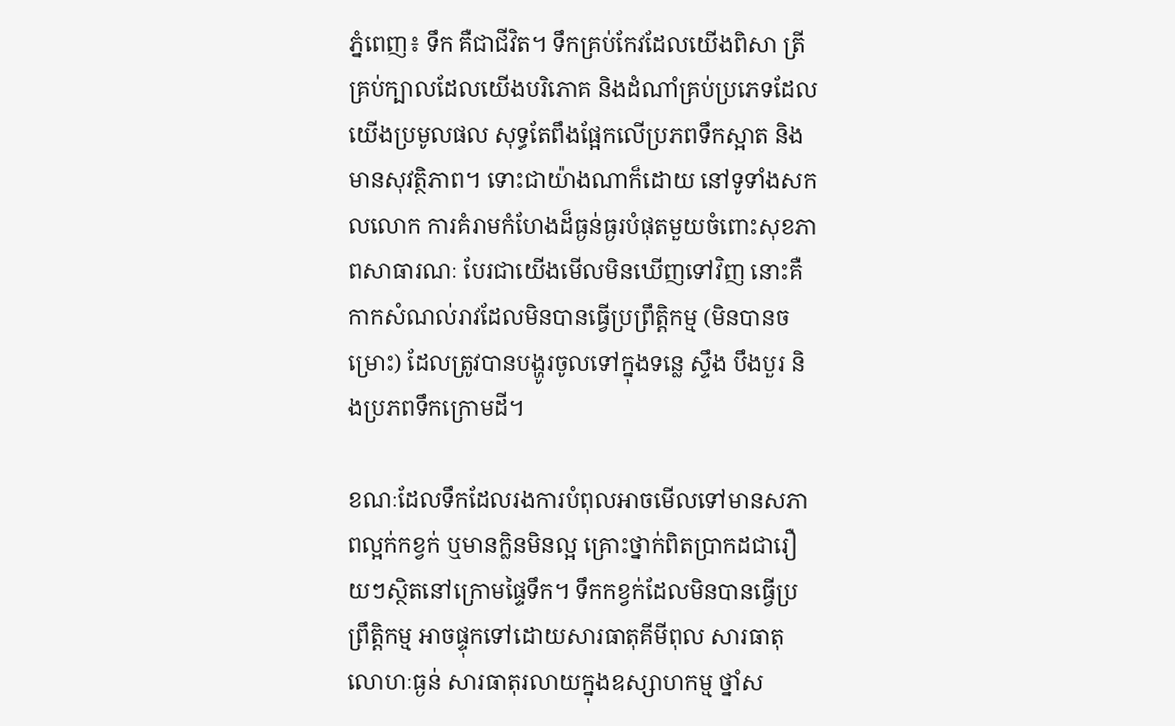ភ្នំពេញ៖ ទឹក គឺជាជីវិត។ ទឹកគ្រប់កែវដែលយើងពិសា ត្រីគ្រប់ក្បាលដែលយើងបរិភោគ និងដំណាំគ្រប់ប្រភេទដែលយើងប្រមូលផល សុទ្ធតែពឹងផ្អែកលើប្រភពទឹកស្អាត និងមានសុវត្ថិភាព។ ទោះជាយ៉ាងណាក៏ដោយ នៅទូទាំងសកលលោក ការគំរាមកំហែងដ៏ធ្ងន់ធ្ងរបំផុតមួយចំពោះសុខភាពសាធារណៈ បែរជាយើងមើលមិនឃើញទៅវិញ នោះគឺកាកសំណល់រាវដែលមិនបានធ្វើប្រព្រឹត្តិកម្ម (មិនបានចម្រោះ) ដែលត្រូវបានបង្ហូរចូលទៅក្នុងទន្លេ ស្ទឹង បឹងបួរ និងប្រភពទឹកក្រោមដី។

ខណៈដែលទឹកដែលរងការបំពុលអាចមើលទៅមានសភាពល្អក់កខ្វក់ ឬមានក្លិនមិនល្អ គ្រោះថ្នាក់ពិតប្រាកដជារឿយៗស្ថិតនៅក្រោមផ្ទៃទឹក។ ទឹកកខ្វក់ដែលមិនបានធ្វើប្រព្រឹត្តិកម្ម អាចផ្ទុកទៅដោយសារធាតុគីមីពុល សារធាតុលោហៈធ្ងន់ សារធាតុរលាយក្នុងឧស្សាហកម្ម ថ្នាំស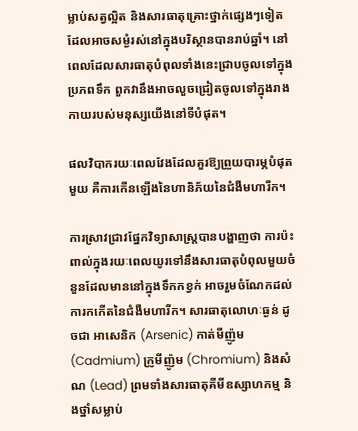ម្លាប់សត្វល្អិត និងសារធាតុគ្រោះថ្នាក់ផ្សេងៗទៀត ដែលអាចសម្ងំរស់នៅក្នុងបរិស្ថានបានរាប់ឆ្នាំ។ នៅពេលដែលសារធាតុបំពុលទាំងនេះជ្រាបចូលទៅក្នុងប្រភពទឹក ពួកវានឹងអាចលួចជ្រៀតចូលទៅក្នុងរាងកាយរបស់មនុស្សយើងនៅទីបំផុត។

ផលវិបាករយៈពេលវែងដែលគួរឱ្យព្រួយបារម្ភបំផុតមួយ គឺការកើនឡើងនៃហានិភ័យនៃជំងឺមហារីក។

ការស្រាវជ្រាវផ្នែកវិទ្យាសាស្ត្របានបង្ហាញថា ការប៉ះពាល់ក្នុងរយៈពេលយូរទៅនឹងសារធាតុបំពុលមួយចំនួនដែលមាននៅក្នុងទឹកកខ្វក់ អាចរួមចំណែកដល់ការកកើតនៃជំងឺមហារីក។ សារធាតុលោហៈធ្ងន់ ដូចជា អាសេនិក (Arsenic) កាត់មីញ៉ូម (Cadmium) ក្រូមីញ៉ូម (Chromium) និងសំណ (Lead) ព្រមទាំងសារធាតុគីមីឧស្សាហកម្ម និងថ្នាំសម្លាប់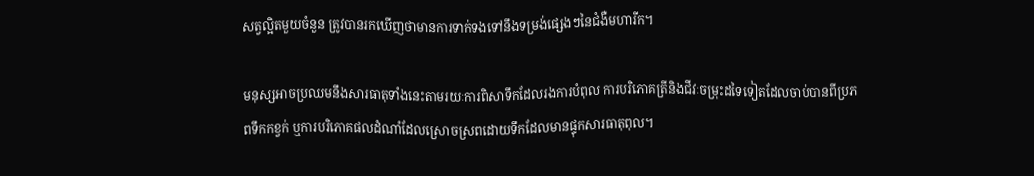សត្វល្អិតមួយចំនួន ត្រូវបានរកឃើញថាមានការទាក់ទងទៅនឹងទម្រង់ផ្សេងៗនៃជំងឺមហារីក។

មនុស្សអាចប្រឈមនឹងសារធាតុទាំងនេះតាមរយៈការពិសាទឹកដែលរងការបំពុល ការបរិភោគត្រីនិងជីវៈចម្រុះដទៃទៀតដែលចាប់បានពីប្រភពទឹកកខ្វក់ ឬការបរិភោគផលដំណាំដែលស្រោចស្រពដោយទឹកដែលមានផ្ទុកសារធាតុពុល។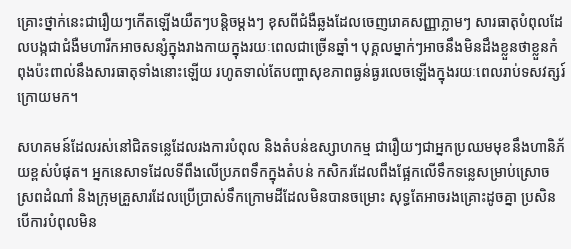គ្រោះថ្នាក់នេះជារឿយៗកើតឡើងយឺតៗបន្តិចម្តងៗ ខុសពីជំងឺឆ្លងដែលចេញរោគសញ្ញាភ្លាមៗ សារធាតុបំពុលដែលបង្កជាជំងឺមហារីកអាចសន្សំក្នុងរាងកាយក្នុងរយៈពេលជាច្រើនឆ្នាំ។ បុគ្គលម្នាក់ៗអាចនឹងមិនដឹងខ្លួនថាខ្លួនកំពុងប៉ះពាល់នឹងសារធាតុទាំងនោះឡើយ រហូតទាល់តែបញ្ហាសុខភាពធ្ងន់ធ្ងរលេចឡើងក្នុងរយៈពេលរាប់ទសវត្សរ៍ក្រោយមក។

សហគមន៍ដែលរស់នៅជិតទន្លេដែលរងការបំពុល និងតំបន់ឧស្សាហកម្ម ជារឿយៗជាអ្នកប្រឈមមុខនឹងហានិភ័យខ្ពស់បំផុត។ អ្នកនេសាទដែលទីពឹងលើប្រភពទឹកក្នុងតំបន់ កសិករដែលពឹងផ្អែកលើទឹកទន្លេសម្រាប់ស្រោចស្រពដំណាំ និងក្រុមគ្រួសារដែលប្រើប្រាស់ទឹកក្រោមដីដែលមិនបានចម្រោះ សុទ្ធតែអាចរងគ្រោះដូចគ្នា ប្រសិនបើការបំពុលមិន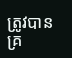ត្រូវបានគ្រ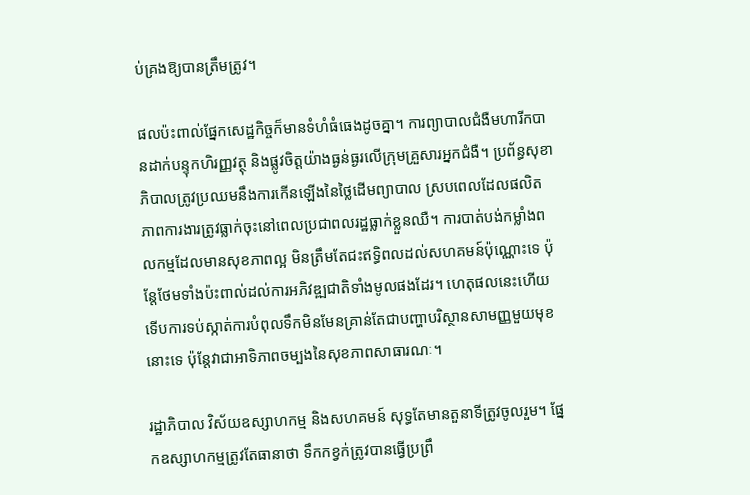ប់គ្រងឱ្យបានត្រឹមត្រូវ។

ផលប៉ះពាល់ផ្នែកសេដ្ឋកិច្ចក៏មានទំហំធំធេងដូចគ្នា។ ការព្យាបាលជំងឺមហារីកបានដាក់បន្ទុកហិរញ្ញវត្ថុ និងផ្លូវចិត្តយ៉ាងធ្ងន់ធ្ងរលើក្រុមគ្រួសារអ្នកជំងឺ។ ប្រព័ន្ធសុខាភិបាលត្រូវប្រឈមនឹងការកើនឡើងនៃថ្លៃដើមព្យាបាល ស្របពេលដែលផលិតភាពការងារត្រូវធ្លាក់ចុះនៅពេលប្រជាពលរដ្ឋធ្លាក់ខ្លួនឈឺ។ ការបាត់បង់កម្លាំងពលកម្មដែលមានសុខភាពល្អ មិនត្រឹមតែជះឥទ្ធិពលដល់សហគមន៍ប៉ុណ្ណោះទេ ប៉ុន្តែថែមទាំងប៉ះពាល់ដល់ការអភិវឌ្ឍជាតិទាំងមូលផងដែរ។ ហេតុផលនេះហើយ ទើបការទប់ស្កាត់ការបំពុលទឹកមិនមែនគ្រាន់តែជាបញ្ហាបរិស្ថានសាមញ្ញមួយមុខនោះទេ ប៉ុន្តែវាជាអាទិភាពចម្បងនៃសុខភាពសាធារណៈ។

រដ្ឋាភិបាល វិស័យឧស្សាហកម្ម និងសហគមន៍ សុទ្ធតែមានតួនាទីត្រូវចូលរួម។ ផ្នែកឧស្សាហកម្មត្រូវតែធានាថា ទឹកកខ្វក់ត្រូវបានធ្វើប្រព្រឹ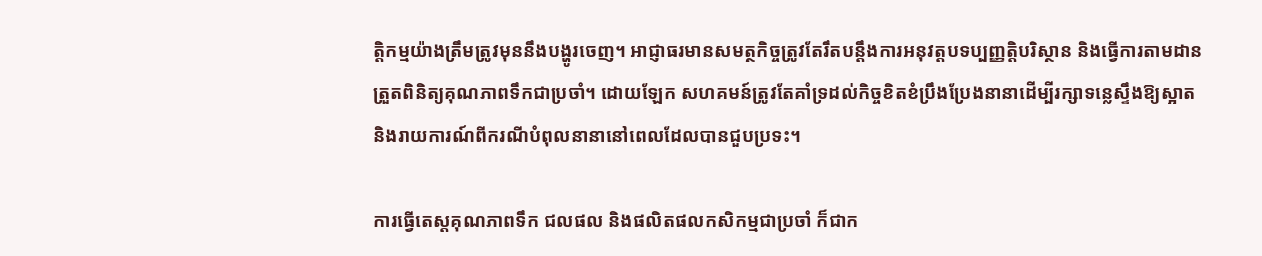ត្តិកម្មយ៉ាងត្រឹមត្រូវមុននឹងបង្ហូរចេញ។ អាជ្ញាធរមានសមត្ថកិច្ចត្រូវតែរឹតបន្តឹងការអនុវត្តបទប្បញ្ញត្តិបរិស្ថាន និងធ្វើការតាមដានត្រួតពិនិត្យគុណភាពទឹកជាប្រចាំ។ ដោយឡែក សហគមន៍ត្រូវតែគាំទ្រដល់កិច្ចខិតខំប្រឹងប្រែងនានាដើម្បីរក្សាទន្លេស្ទឹងឱ្យស្អាត និងរាយការណ៍ពីករណីបំពុលនានានៅពេលដែលបានជួបប្រទះ។

ការធ្វើតេស្តគុណភាពទឹក ជលផល និងផលិតផលកសិកម្មជាប្រចាំ ក៏ជាក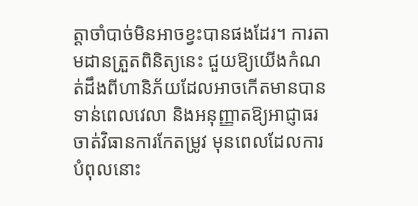ត្តាចាំបាច់មិនអាចខ្វះបានផងដែរ។ ការតាមដានត្រួតពិនិត្យនេះ ជួយឱ្យយើងកំណត់ដឹងពីហានិភ័យដែលអាចកើតមានបានទាន់ពេលវេលា និងអនុញ្ញាតឱ្យអាជ្ញាធរចាត់វិធានការកែតម្រូវ មុនពេលដែលការបំពុលនោះ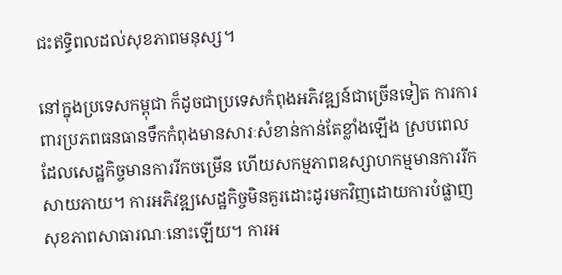ជះឥទ្ធិពលដល់សុខភាពមនុស្ស។

នៅក្នុងប្រទេសកម្ពុជា ក៏ដូចជាប្រទេសកំពុងអភិវឌ្ឍន៍ជាច្រើនទៀត ការការពារប្រភពធនធានទឹកកំពុងមានសារៈសំខាន់កាន់តែខ្លាំងឡើង ស្របពេលដែលសេដ្ឋកិច្ចមានការរីកចម្រើន ហើយសកម្មភាពឧស្សាហកម្មមានការរីកសាយភាយ។ ការអភិវឌ្ឍសេដ្ឋកិច្ចមិនគួរដោះដូរមកវិញដោយការបំផ្លាញសុខភាពសាធារណៈនោះឡើយ។ ការអ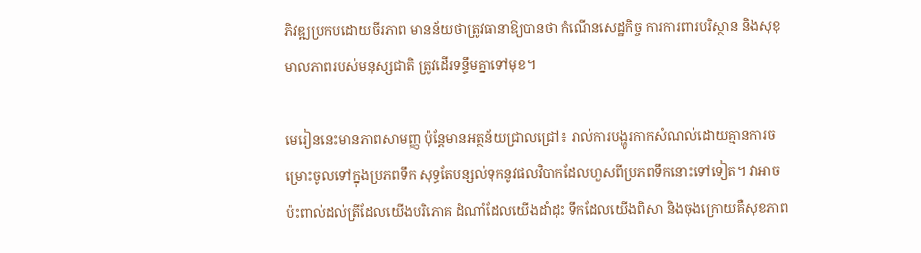ភិវឌ្ឍប្រកបដោយចីរភាព មានន័យថាត្រូវធានាឱ្យបានថា កំណើនសេដ្ឋកិច្ច ការការពារបរិស្ថាន និងសុខុមាលភាពរបស់មនុស្សជាតិ ត្រូវដើរទន្ទឹមគ្នាទៅមុខ។

មេរៀននេះមានភាពសាមញ្ញ ប៉ុន្តែមានអត្ថន័យជ្រាលជ្រៅ៖ រាល់ការបង្ហូរកាកសំណល់ដោយគ្មានការចម្រោះចូលទៅក្នុងប្រភពទឹក សុទ្ធតែបន្សល់ទុកនូវផលវិបាកដែលហួសពីប្រភពទឹកនោះទៅទៀត។ វាអាចប៉ះពាល់ដល់ត្រីដែលយើងបរិភោគ ដំណាំដែលយើងដាំដុះ ទឹកដែលយើងពិសា និងចុងក្រោយគឺសុខភាព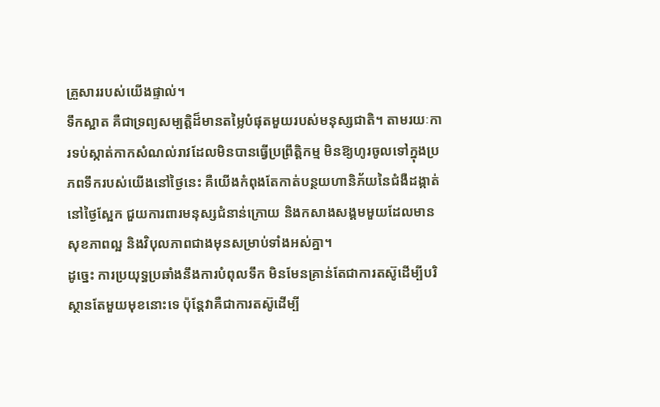គ្រួសាររបស់យើងផ្ទាល់។
ទឹកស្អាត គឺជាទ្រព្យសម្បត្តិដ៏មានតម្លៃបំផុតមួយរបស់មនុស្សជាតិ។ តាមរយៈការទប់ស្កាត់កាកសំណល់រាវដែលមិនបានធ្វើប្រព្រឹត្តិកម្ម មិនឱ្យហូរចូលទៅក្នុងប្រភពទឹករបស់យើងនៅថ្ងៃនេះ គឺយើងកំពុងតែកាត់បន្ថយហានិភ័យនៃជំងឺដង្កាត់នៅថ្ងៃស្អែក ជួយការពារមនុស្សជំនាន់ក្រោយ និងកសាងសង្គមមួយដែលមានសុខភាពល្អ និងវិបុលភាពជាងមុនសម្រាប់ទាំងអស់គ្នា។
ដូច្នេះ ការប្រយុទ្ធប្រឆាំងនឹងការបំពុលទឹក មិនមែនគ្រាន់តែជាការតស៊ូដើម្បីបរិស្ថានតែមួយមុខនោះទេ ប៉ុន្តែវាគឺជាការតស៊ូដើម្បី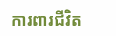ការពារជីវិត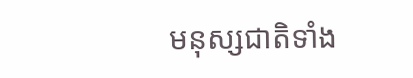មនុស្សជាតិទាំង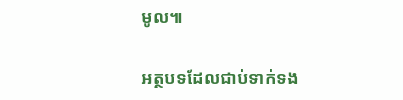មូល៕

អត្ថបទដែលជាប់ទាក់ទង